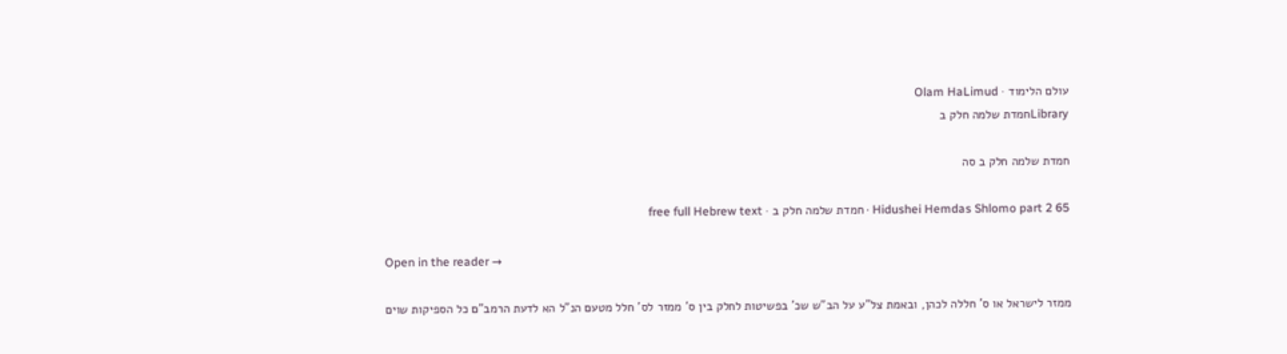עולם הלימוד · Olam HaLimud
Libraryחמדת שלמה חלק ב

חמדת שלמה חלק ב סה

Hidushei Hemdas Shlomo part 2 65 · חמדת שלמה חלק ב · free full Hebrew text

Open in the reader →

ממזר לישראל או ס' חללה לכהן, ובאמת צל"ע על הב"ש שכ' בפשיטות לחלק בין ס' ממזר לס' חלל מטעם הנ"ל הא לדעת הרמב"ם כל הספיקות שוים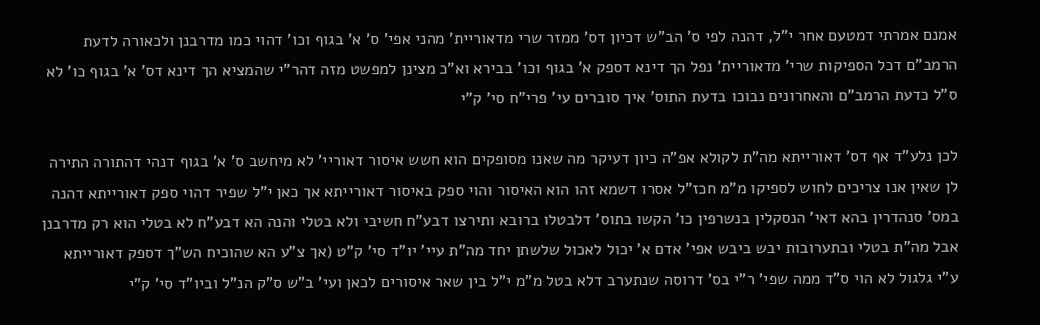אמנם אמרתי דמטעם אחר י"ל, דהנה לפי ס' הב"ש דכיון דס' ממזר שרי מדאוריית' מהני אפי' ס' א' בגוף וכו' דהוי כמו מדרבנן ולכאורה לדעת הרמב"ם דכל הספיקות שרי' מדאוריית' נפל הך דינא דספק א' בגוף וכו' בבירא וא"כ מצינן למפשט מזה דהר"י שהמציא הך דינא דס' א' בגוף כו' לא ס"ל כדעת הרמב"ם והאחרונים נבוכו בדעת התוס' איך סוברים עי' פרי"ח סי' ק"י

לכן נלע"ד אף דס' דאורייתא מה"ת לקולא אפ"ה כיון דעיקר מה שאנו מסופקים הוא חשש איסור דאוריי' לא מיחשב ס' א' בגוף דנהי דהתורה התירה לן שאין אנו צריכים לחוש לספיקו מ"מ חכז"ל אסרו דשמא זהו הוא האיסור והוי ספק באיסור דאורייתא אך כאן י"ל שפיר דהוי ספק דאורייתא דהנה במס' סנהדרין בהא דאי' הנסקלין בנשרפין כו' הקשו בתוס' דלבטלו ברובא ותירצו דבע"ח חשיבי ולא בטלי והנה הא דבע"ח לא בטלי הוא רק מדרבנן אבל מה"ת בטלי ובתערובות יבש ביבש אפי' אדם א' יכול לאכול שלשתן יחד מה"ת עיי' יו"ד סי' ק"ט (אך צ"ע הא שהוכיח הש"ך דספק דאורייתא ע"י גלגול לא הוי ס"ד ממה שפי' ר"י בס' דרוסה שנתערב דלא בטל מ"מ י"ל בין שאר איסורים לכאן ועי' ב"ש ס"ק הנ"ל וביו"ד סי' ק"י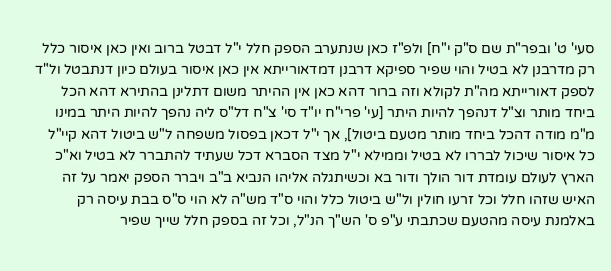סעי' ט' ובפר"ת שם ס"ק י"ח] ולפ"ז כאן שנתערב הספק חלל י"ל דבטל ברוב ואין כאן איסור כלל רק מדרבנן לא בטיל והוי שפיר ספיקא דרבנן דמדאורייתא אין כאן איסור בעולם כיון דנתבטל ול"ד לספק דאורייתא מה"ת לקולא וזה ברור דהא כאן אין ההיתר משום דתלינן בהתירא דהא הכל ביחד מותר וצ"ל דנהפך להיות היתר [עי' פרי"ח יו"ד סי' צ"ח דל"ס ליה נהפך להיות היתר במינו מ"מ מודה דהכל ביחד מותר מטעם ביטול], אך י"ל דכאן בפסול משפחה ל"ש ביטול דהא קיי"ל כל איסור שיכול לבררו לא בטיל וממילא י"ל מצד הסברא דכל שעתיד להתברר לא בטיל וא"כ הארץ לעולם עומדת דור הולך ודור בא וכשיתגלה אליהו הנביא ב"ב ויברר הספק יאמר על זה האיש שזהו חלל וכל זרעו חולין ול"ש ביטול כלל והוי ס"ד מש"ה לא הוי ס"ס בבת עיסה רק באלמנת עיסה מהטעם שכתבתי ע"פ ס' הש"ך הנ"ל, וכל זה בספק חלל שייך שפיר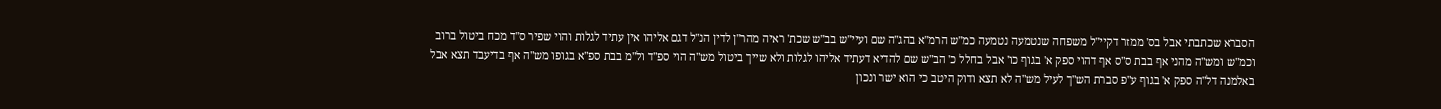הסברא שכתבתי אבל בס' ממזר דקיי"ל משפחה שנטמעה נטמעה כמ"ש הרמ"א בהג"ה שם ועיי"ש בב"ש שכת' ראיה מהר"ן לדין הנ"ל דגם אליהו אין עתיד לגלות והוי שפיר ס"ד מכח ביטול ברוב וכמ"ש ומש"ה מהני אף בבת ס"ס אף דהוי ספק א' בגוף כו' אבל בחלל כ' הב"ש שם להדיא דעתיד אליהו לגלות ולא שייך ביטול מש"ה הוי ספ"ד ול"מ בבת ספ"א בגופו מש"ה אף בדיעבד תצא אבל באלמנה דל"ה ספק א' בגוף ע"פ סברת הש"ך לעיל מש"ה לא תצא ודוק היטב כי הוא ישר ונכון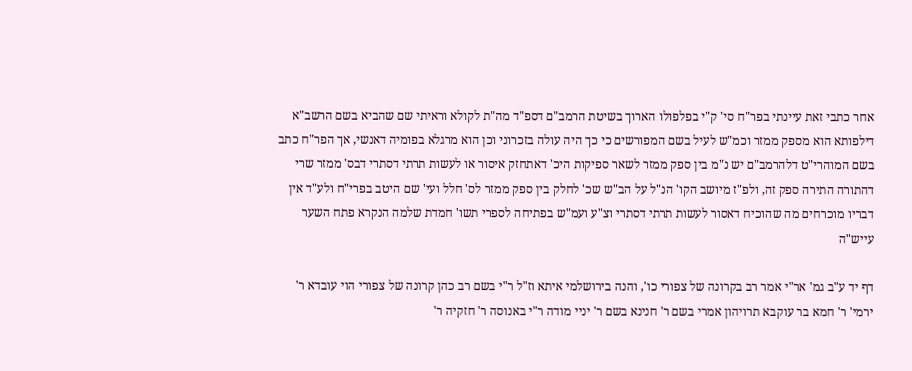אחר כתבי זאת עיינתי בפר"ח סי' ק"י בפלפולו הארוך בשיטת הרמב"ם דספ"ד מה"ת לקולא וראיתי שם שהביא בשם הרשב"א דילפותא הוא מספק ממזר וכמ"ש לעיל בשם המפורשים כי כך היה עולה בזכרוני וכן הוא מרגלא בפומיה דאנשי, אך הפר"ח כתב בשם המוהרי"ט דלהרמב"ם יש נ"מ בין ספק ממזר לשאר ספיקות היכ' דאתחזק איסור או לעשות תרתי דסתרי דבס' ממזר שרי דהתורה התירה ספק זה, ולפ"ז מיושב הקו' הנ"ל על הב"ש שכ' לחלק בין ספק ממזר לס' חלל ועי' שם היטב בפרי"ח ולע"ד אין דבריו מוכרחים מה שהוכיח דאסור לעשות תרתי דסתרי וצ"ע ועמ"ש בפתיחה לספרי תשו' חמדת שלמה הנקרא פתח השער עייש"ה

דף יד ע"ב גמ' אר"י אמר רב בקרונה של צפורי כו', והנה בירושלמי איתא וז"ל ר"י בשם רב כהן קרונה של צפורי הוי עובדא ר' ירמי' ר' חמא בר עוקבא תרויהון אמרי בשם ר' חנינא בשם ר' יניי מודה ר"י באנוסה ר' חזקיה ר'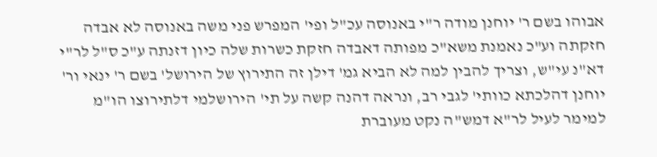אבוהו בשם ר' יוחנן מודה ר"י באנוסה עכ"ל ופי' המפרש פני משה באנוסה לא אבדה חזקתה וע"כ נאמנת משא"כ מפותה דאבדה חזקת כשרות שלה כיון דזנתה ע"כ ס"ל לר"י דא"נ עי"ש, וצריך להבין למה לא הביא גמ' דילן זה התירוץ של הירושל' בשם ר' ינאי ור' יוחנן דהלכתא כוותי' לגבי רב, ונראה דהנה קשה על תי' הירושלמי דלתירוצו הו"מ למימר לעיל לר"א דמש"ה נקט מעוברת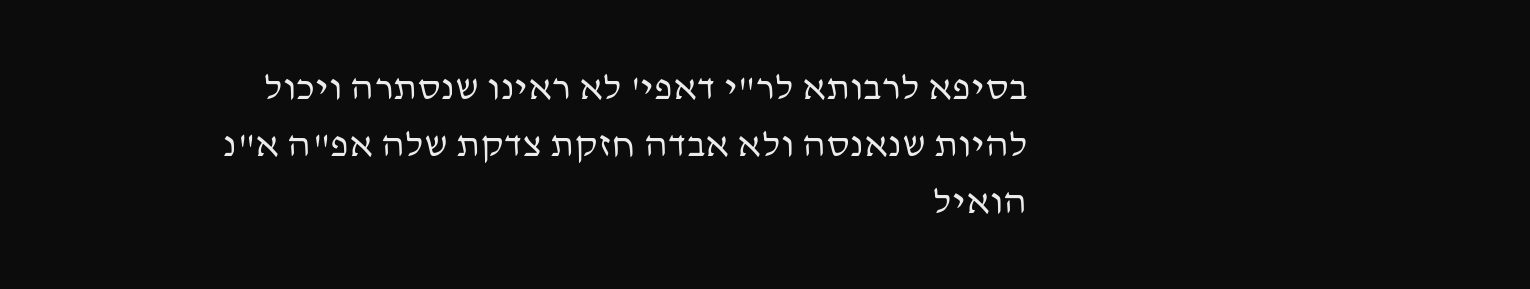בסיפא לרבותא לר"י דאפי' לא ראינו שנסתרה ויכול להיות שנאנסה ולא אבדה חזקת צדקת שלה אפ"ה א"נ הואיל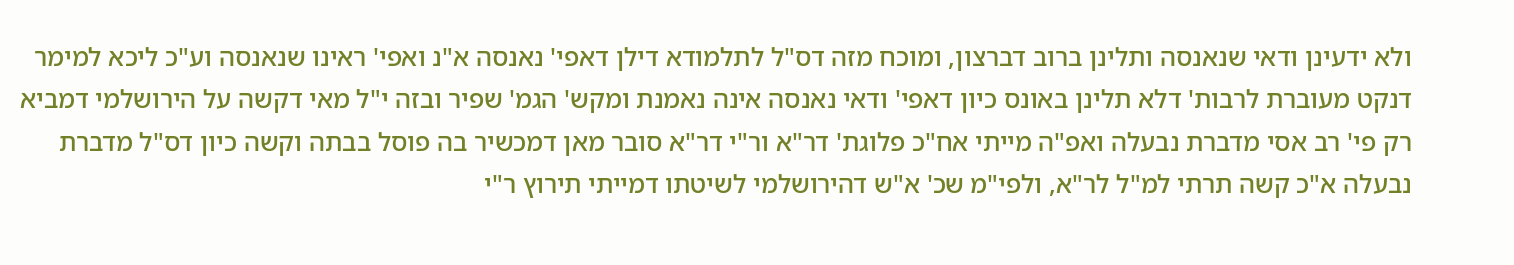ולא ידעינן ודאי שנאנסה ותלינן ברוב דברצון, ומוכח מזה דס"ל לתלמודא דילן דאפי' נאנסה א"נ ואפי' ראינו שנאנסה וע"כ ליכא למימר דנקט מעוברת לרבות' דלא תלינן באונס כיון דאפי' ודאי נאנסה אינה נאמנת ומקש' הגמ' שפיר ובזה י"ל מאי דקשה על הירושלמי דמביא רק פי' רב אסי מדברת נבעלה ואפ"ה מייתי אח"כ פלוגת' דר"א ור"י דר"א סובר מאן דמכשיר בה פוסל בבתה וקשה כיון דס"ל מדברת נבעלה א"כ קשה תרתי למ"ל לר"א, ולפי"מ שכ' א"ש דהירושלמי לשיטתו דמייתי תירוץ ר"י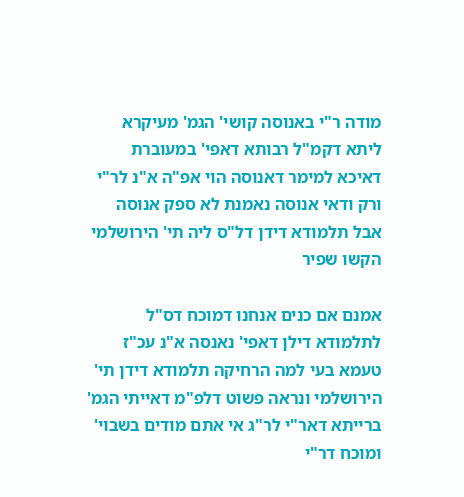מודה ר"י באנוסה קושי' הגמ' מעיקרא ליתא דקמ"ל רבותא דאפי' במעוברת דאיכא למימר דאנוסה הוי אפ"ה א"נ לר"י ורק ודאי אנוסה נאמנת לא ספק אנוסה אבל תלמודא דידן דל"ס ליה תי' הירושלמי הקשו שפיר

אמנם אם כנים אנחנו דמוכח דס"ל לתלמודא דילן דאפי' נאנסה א"נ עכ"ז טעמא בעי למה הרחיקה תלמודא דידן תי' הירושלמי ונראה פשוט דלפ"מ דאייתי הגמ' ברייתא דאר"י לר"ג אי אתם מודים בשבוי' ומוכח דר"י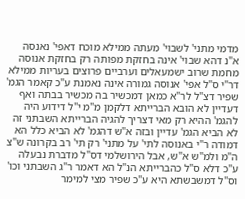מדמי מתני' לשבוי' מעתה ממילא מוכח דאפי' נאנסה א"נ דהא שבוי' אינה בחזקת מפותה רק בחזקת אנוסה מחמת שרוב ישמעאלים וערביים פרוצים בעריות ממילא דר"י ס"ל אפי' אנוסה גמורה אינה נאמנת ע"כ קאמר הגמ' שפיר דצ"ל לר"א כמאן דמכשיר בה מכשיר בבתה ואף דעדיין לא הובא הברייתא דלקמן מ"מ י"ל דידוע היה להגמ' ההיא רק מאי דצריך להגיה הברייתא השבתני זה לא הביא הגמ' עדיין ובזה א"ש דהגמ' לא הביא כלל הא דמודה ר"י באנוסה לתי' על מתני' רק תי' רב בקרונה ש"צ ה"מ ולמ"ש א"ש, אבל הירושלמי דס"ל מדברת נבעלה ע"כ דלא ס"ל כהברייתא הנ"ל הא דאמר ר"ג השבתני וכו' וס"ל דמשבשתא היא ע"כ שפיר מצי למימר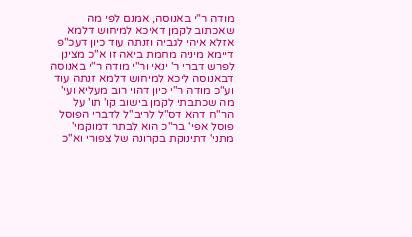מודה ר"י באנוסה, אמנם לפי מה שאכתוב לקמן דאיכא למיחוש דלמא אזלא איהי לגביה וזנתה עוד כיון דעכ"פ דיימא מיניה מחמת ביאה זו א"כ מצינן לפרש דברי ר' ינאי ור"י מודה ר"י באנוסה דבאנוסה ליכא למיחוש דלמא זנתה עוד וע"כ מודה ר"י כיון דהוי רוב מעליא ועי' מה שכתבתי לקמן בישוב קו' תו' על הר"ח דהא דס"ל לריב"ל לדברי הפוסל פוסל אפי' בר"כ הוא לבתר דמוקמי' מתני' דתינוקת בקרונה של צפורי וא"כ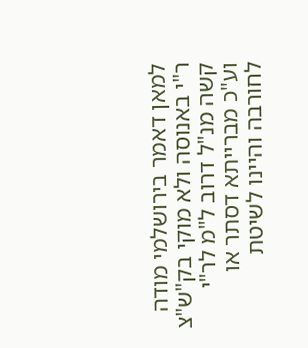למאן דאמר בירושלמי מודה ר"י באנוסה ולא מוקי בק"ש"צ קשה מנ"ל דרוב ל"מ לר"י וע"כ מברייתא דסתר או לחורבה והיינו לשיטת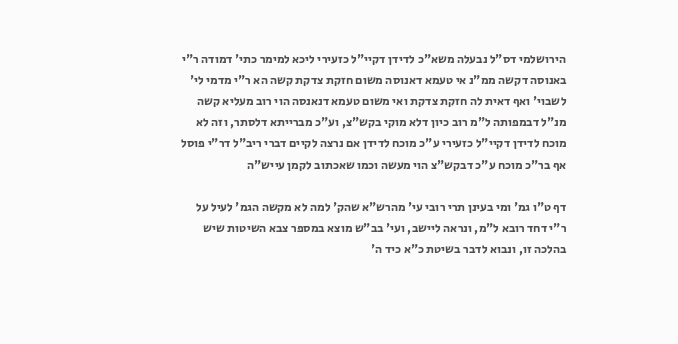הירושלמי דס"ל נבעלה משא"כ לדידן דקיי"ל כזעירי ליכא למימר כתי' דמודה ר"י באנוסה דקשה ממ"נ אי טעמא דאנוסה משום חזקת צדקת קשה הא ר"י מדמי לי' לשבוי' ואף דאית לה חזקת צדקת ואי משום טעמא דנאנסה הוי רוב מעליא קשה מנ"ל דבמפותה ל"מ רוב כיון דלא מוקי בקש"צ, וע"כ מברייתא דלסתר, וזה לא מוכח לדידן דקיי"ל כזעירי ע"כ מוכח לדידן אם נרצה לקיים דברי ריב"ל דר"י פוסל אף בר"כ מוכח ע"כ דבקש"צ הוי מעשה וכמו שאכתוב לקמן עייש"ה

דף ט"ו גמ' ומי בעינן תרי רובי עי' מהרש"א שהק' למה לא מקשה הגמ' לעיל על ר"י דחד רובא ל"מ, ונראה ליישב, ועי' בב"ש מוצא במספר צבא השיטות שיש בהלכה זו, ונבוא לדבר בשיטת כ"א כיד ה'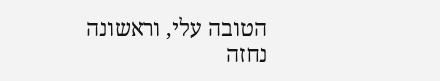הטובה עלי, וראשונה נחזה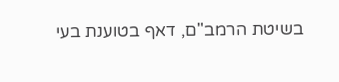בשיטת הרמב"ם, דאף בטוענת בעי